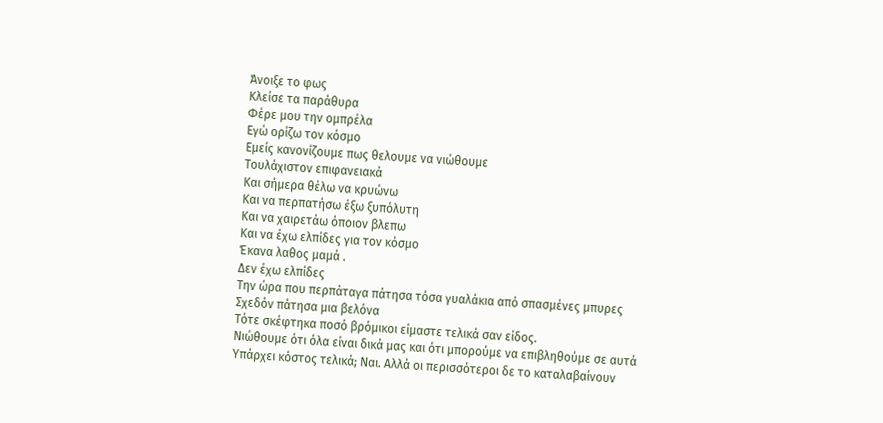Άνοιξε το φως
Κλείσε τα παράθυρα
Φέρε μου την ομπρέλα
Εγώ ορίζω τον κόσμο
Εμείς κανονίζουμε πως θελουμε να νιώθουμε
Τουλάχιστον επιφανειακά
Και σήμερα θέλω να κρυώνω
Και να περπατήσω έξω ξυπόλυτη
Και να χαιρετάω όποιον βλεπω
Και να έχω ελπίδες για τον κόσμο
Έκανα λαθος μαμά .
Δεν έχω ελπίδες
Την ώρα που περπάταγα πάτησα τόσα γυαλάκια από σπασμένες μπυρες
Σχεδόν πάτησα μια βελόνα
Τότε σκέφτηκα ποσό βρόμικοι είμαστε τελικά σαν είδος.
Νιώθουμε ότι όλα είναι δικά μας και ότι μπορούμε να επιβληθούμε σε αυτά
Υπάρχει κόστος τελικά; Ναι. Αλλά οι περισσότεροι δε το καταλαβαίνουν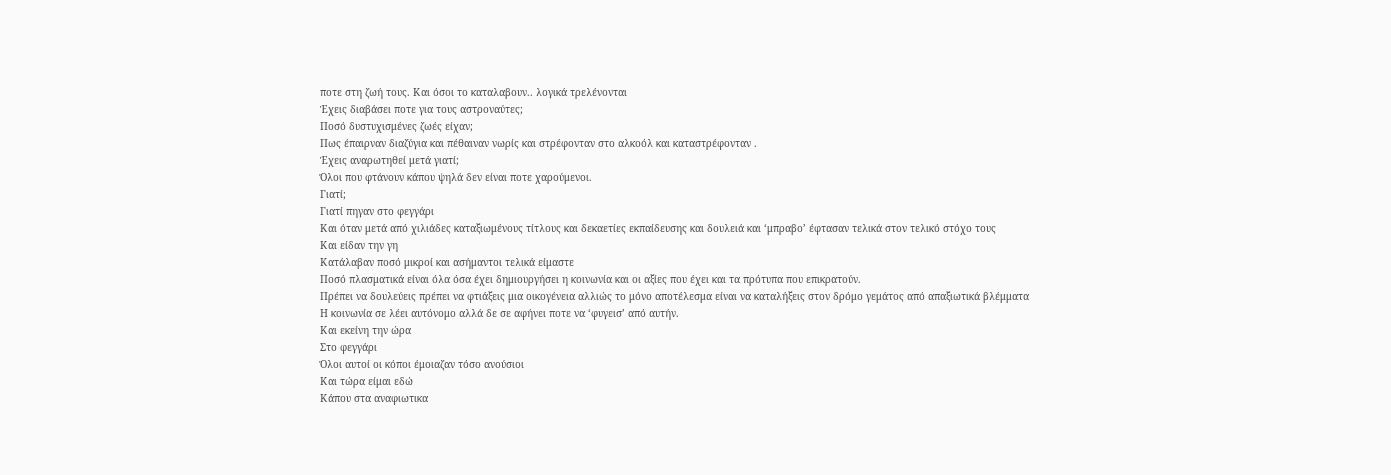ποτε στη ζωή τους. Και όσοι το καταλαβουν.. λογικά τρελένονται
Έχεις διαβάσει ποτε για τους αστροναύτες;
Ποσό δυστυχισμένες ζωές είχαν;
Πως έπαιρναν διαζύγια και πέθαιναν νωρίς και στρέφονταν στο αλκοόλ και καταστρέφονταν .
Έχεις αναρωτηθεί μετά γιατί;
Όλοι που φτάνουν κάπου ψηλά δεν είναι ποτε χαρούμενοι.
Γιατί;
Γιατί πηγαν στο φεγγάρι
Και όταν μετά από χιλιάδες καταξιωμένους τίτλους και δεκαετίες εκπαίδευσης και δουλειά και ‘μπραβο’ έφτασαν τελικά στον τελικό στόχο τους
Και είδαν την γη
Κατάλαβαν ποσό μικροί και ασήμαντοι τελικά είμαστε
Ποσό πλασματικά είναι όλα όσα έχει δημιουργήσει η κοινωνία και οι αξίες που έχει και τα πρότυπα που επικρατούν.
Πρέπει να δουλεύεις πρέπει να φτιάξεις μια οικογένεια αλλιώς το μόνο αποτέλεσμα είναι να καταλήξεις στον δρόμο γεμάτος από απαξιωτικά βλέμματα
Η κοινωνία σε λέει αυτόνομο αλλά δε σε αφήνει ποτε να ‘φυγεισ’ από αυτήν.
Και εκείνη την ώρα
Στο φεγγάρι
Όλοι αυτοί οι κόποι έμοιαζαν τόσο ανούσιοι
Και τώρα είμαι εδώ
Κάπου στα αναφιωτικα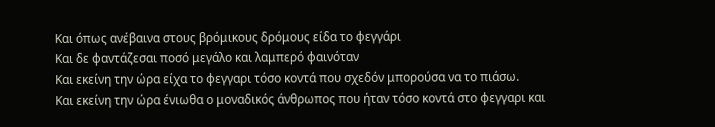Και όπως ανέβαινα στους βρόμικους δρόμους είδα το φεγγάρι
Και δε φαντάζεσαι ποσό μεγάλο και λαμπερό φαινόταν
Και εκείνη την ώρα είχα το φεγγαρι τόσο κοντά που σχεδόν μπορούσα να το πιάσω.
Και εκείνη την ώρα ένιωθα ο μοναδικός άνθρωπος που ήταν τόσο κοντά στο φεγγαρι και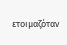ετοιμαζόταν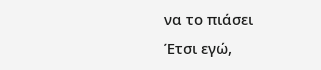να το πιάσει
Έτσι εγώ,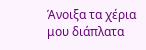Άνοιξα τα χέρια μου διάπλατα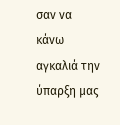σαν να κάνω αγκαλιά την ύπαρξη μας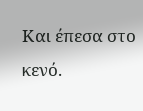Και έπεσα στο κενό.